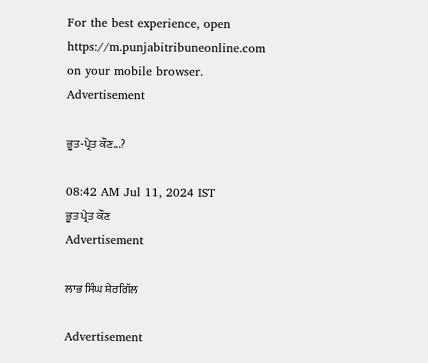For the best experience, open
https://m.punjabitribuneonline.com
on your mobile browser.
Advertisement

ਭੂਤ-ਪ੍ਰੇਤ ਕੌਣ...?

08:42 AM Jul 11, 2024 IST
ਭੂਤ ਪ੍ਰੇਤ ਕੌਣ
Advertisement

ਲਾਭ ਸਿੰਘ ਸ਼ੇਰਗਿੱਲ

Advertisement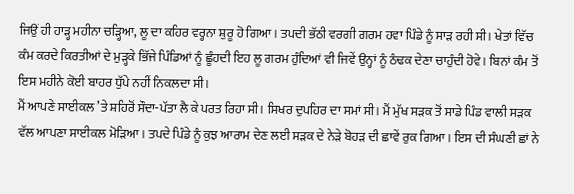ਜਿਉਂ ਹੀ ਹਾੜ੍ਹ ਮਹੀਨਾ ਚੜ੍ਹਿਆ, ਲੂ ਦਾ ਕਹਿਰ ਵਰ੍ਹਨਾ ਸ਼ੁਰੂ ਹੋ ਗਿਆ। ਤਪਦੀ ਭੱਠੀ ਵਰਗੀ ਗਰਮ ਹਵਾ ਪਿੰਡੇ ਨੂੰ ਸਾੜ ਰਹੀ ਸੀ। ਖੇਤਾਂ ਵਿੱਚ ਕੰਮ ਕਰਦੇ ਕਿਰਤੀਆਂ ਦੇ ਮੁੜ੍ਹਕੇ ਭਿੱਜੇ ਪਿੰਡਿਆਂ ਨੂੰ ਛੂੰਹਦੀ ਇਹ ਲੂ ਗਰਮ ਹੁੰਦਿਆਂ ਵੀ ਜਿਵੇਂ ਉਨ੍ਹਾਂ ਨੂੰ ਠੰਢਕ ਦੇਣਾ ਚਾਹੁੰਦੀ ਹੋਵੇ। ਬਿਨਾਂ ਕੰਮ ਤੋਂ ਇਸ ਮਹੀਨੇ ਕੋਈ ਬਾਹਰ ਧੁੱਪੇ ਨਹੀਂ ਨਿਕਲਦਾ ਸੀ।
ਮੈਂ ਆਪਣੇ ਸਾਈਕਲ ’ਤੇ ਸ਼ਹਿਰੋਂ ਸੌਦਾ-ਪੱਤਾ ਲੈ ਕੇ ਪਰਤ ਰਿਹਾ ਸੀ। ਸਿਖਰ ਦੁਪਹਿਰ ਦਾ ਸਮਾਂ ਸੀ। ਮੈਂ ਮੁੱਖ ਸੜਕ ਤੋਂ ਸਾਡੇ ਪਿੰਡ ਵਾਲੀ ਸੜਕ ਵੱਲ ਆਪਣਾ ਸਾਈਕਲ ਮੋੜਿਆ। ਤਪਦੇ ਪਿੰਡੇ ਨੂੰ ਕੁਝ ਆਰਾਮ ਦੇਣ ਲਈ ਸੜਕ ਦੇ ਨੇੜੇ ਬੋਹੜ ਦੀ ਛਾਵੇਂ ਰੁਕ ਗਿਆ। ਇਸ ਦੀ ਸੰਘਣੀ ਛਾਂ ਨੇ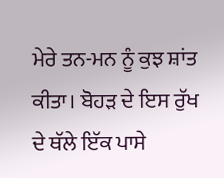ਮੇਰੇ ਤਨ-ਮਨ ਨੂੰ ਕੁਝ ਸ਼ਾਂਤ ਕੀਤਾ। ਬੋਹੜ ਦੇ ਇਸ ਰੁੱਖ ਦੇ ਥੱਲੇ ਇੱਕ ਪਾਸੇ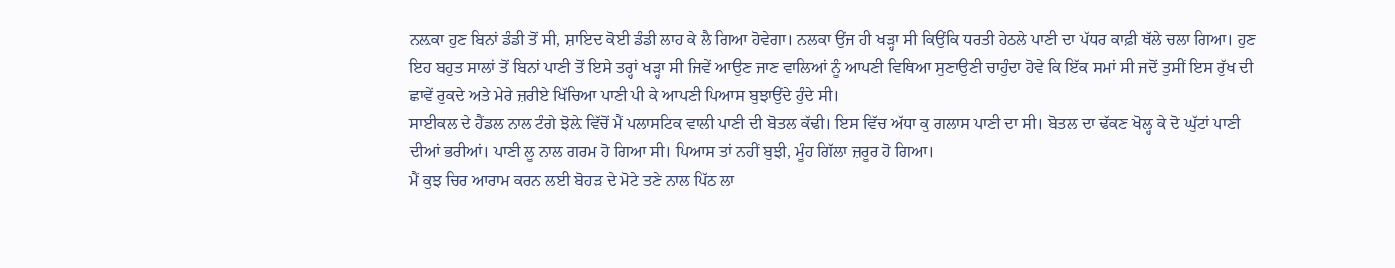ਨਲ਼ਕਾ ਹੁਣ ਬਿਨਾਂ ਡੰਡੀ ਤੋਂ ਸੀ, ਸ਼ਾਇਦ ਕੋਈ ਡੰਡੀ ਲਾਹ ਕੇ ਲੈ ਗਿਆ ਹੋਵੇਗਾ। ਨਲਕਾ ਉਂਜ ਹੀ ਖੜ੍ਹਾ ਸੀ ਕਿਉਂਕਿ ਧਰਤੀ ਹੇਠਲੇ ਪਾਣੀ ਦਾ ਪੱਧਰ ਕਾਫ਼ੀ ਥੱਲੇ ਚਲਾ ਗਿਆ। ਹੁਣ ਇਹ ਬਹੁਤ ਸਾਲਾਂ ਤੋਂ ਬਿਨਾਂ ਪਾਣੀ ਤੋਂ ਇਸੇ ਤਰ੍ਹਾਂ ਖੜ੍ਹਾ ਸੀ ਜਿਵੇਂ ਆਉਣ ਜਾਣ ਵਾਲਿਆਂ ਨੂੰ ਆਪਣੀ ਵਿਥਿਆ ਸੁਣਾਉਣੀ ਚਾਹੁੰਦਾ ਹੋਵੇ ਕਿ ਇੱਕ ਸਮਾਂ ਸੀ ਜਦੋਂ ਤੁਸੀਂ ਇਸ ਰੁੱਖ ਦੀ ਛਾਵੇਂ ਰੁਕਦੇ ਅਤੇ ਮੇਰੇ ਜ਼ਰੀਏ ਖਿੱਚਿਆ ਪਾਣੀ ਪੀ ਕੇ ਆਪਣੀ ਪਿਆਸ ਬੁਝਾਉਂਦੇ ਹੁੰਦੇ ਸੀ।
ਸਾਈਕਲ ਦੇ ਹੈਂਡਲ ਨਾਲ ਟੰਗੇ ਝੋਲ਼ੇ ਵਿੱਚੋਂ ਮੈਂ ਪਲਾਸਟਿਕ ਵਾਲੀ ਪਾਣੀ ਦੀ ਬੋਤਲ ਕੱਢੀ। ਇਸ ਵਿੱਚ ਅੱਧਾ ਕੁ ਗਲਾਸ ਪਾਣੀ ਦਾ ਸੀ। ਬੋਤਲ ਦਾ ਢੱਕਣ ਖੋਲ੍ਹ ਕੇ ਦੋ ਘੁੱਟਾਂ ਪਾਣੀ ਦੀਆਂ ਭਰੀਆਂ। ਪਾਣੀ ਲੂ ਨਾਲ ਗਰਮ ਹੋ ਗਿਆ ਸੀ। ਪਿਆਸ ਤਾਂ ਨਹੀਂ ਬੁਝੀ, ਮੂੰਹ ਗਿੱਲਾ ਜ਼ਰੂਰ ਹੋ ਗਿਆ।
ਮੈਂ ਕੁਝ ਚਿਰ ਆਰਾਮ ਕਰਨ ਲਈ ਬੋਹੜ ਦੇ ਮੋਟੇ ਤਣੇ ਨਾਲ ਪਿੱਠ ਲਾ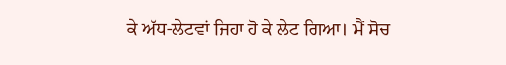ਕੇ ਅੱਧ-ਲੇਟਵਾਂ ਜਿਹਾ ਹੋ ਕੇ ਲੇਟ ਗਿਆ। ਮੈਂ ਸੋਚ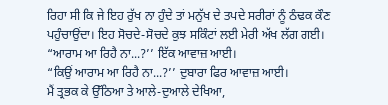ਰਿਹਾ ਸੀ ਕਿ ਜੇ ਇਹ ਰੁੱਖ ਨਾ ਹੁੰਦੇ ਤਾਂ ਮਨੁੱਖ ਦੇ ਤਪਦੇ ਸਰੀਰਾਂ ਨੂੰ ਠੰਢਕ ਕੌਣ ਪਹੁੰਚਾਉਂਦਾ। ਇਹ ਸੋਚਦੇ-ਸੋਚਦੇ ਕੁਝ ਸਕਿੰਟਾਂ ਲਈ ਮੇਰੀ ਅੱਖ ਲੱਗ ਗਈ।
“ਆਰਾਮ ਆ ਰਿਹੈ ਨਾ...?’’ ਇੱਕ ਆਵਾਜ਼ ਆਈ।
“ਕਿਉਂ ਆਰਾਮ ਆ ਰਿਹੈ ਨਾ...?’’ ਦੁਬਾਰਾ ਫਿਰ ਆਵਾਜ਼ ਆਈ।
ਮੈਂ ਤ੍ਰਭਕ ਕੇ ਉੱਠਿਆ ਤੇ ਆਲੇ-ਦੁਆਲੇ ਦੇਖਿਆ,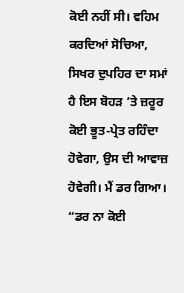ਕੋਈ ਨਹੀਂ ਸੀ। ਵਹਿਮ ਕਰਦਿਆਂ ਸੋਚਿਆ, ਸਿਖਰ ਦੁਪਹਿਰ ਦਾ ਸਮਾਂ ਹੈ ਇਸ ਬੋਹੜ ’ਤੇ ਜ਼ਰੂਰ ਕੋਈ ਭੂਤ-ਪ੍ਰੇਤ ਰਹਿੰਦਾ ਹੋਵੇਗਾ, ਉਸ ਦੀ ਆਵਾਜ਼ ਹੋਵੇਗੀ। ਮੈਂ ਡਰ ਗਿਆ।
“ਡਰ ਨਾ ਕੋਈ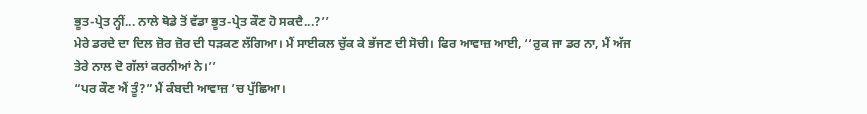ਭੂਤ-ਪ੍ਰੇਤ ਨ੍ਹੀਂ... ਨਾਲੇ ਥੋਡੇ ਤੋਂ ਵੱਡਾ ਭੂਤ-ਪ੍ਰੇਤ ਕੌਣ ਹੋ ਸਕਦੈ...?’’
ਮੇਰੇ ਡਰਦੇ ਦਾ ਦਿਲ ਜ਼ੋਰ ਜ਼ੋਰ ਦੀ ਧੜਕਣ ਲੱਗਿਆ। ਮੈਂ ਸਾਈਕਲ ਚੁੱਕ ਕੇ ਭੱਜਣ ਦੀ ਸੋਚੀ। ਫਿਰ ਆਵਾਜ਼ ਆਈ, ‘‘ਰੁਕ ਜਾ ਡਰ ਨਾ, ਮੈਂ ਅੱਜ ਤੇਰੇ ਨਾਲ ਦੋ ਗੱਲਾਂ ਕਰਨੀਆਂ ਨੇ।’’
“ਪਰ ਕੌਣ ਐਂ ਤੂੰ?” ਮੈਂ ਕੰਬਦੀ ਆਵਾਜ਼ ’ਚ ਪੁੱਛਿਆ।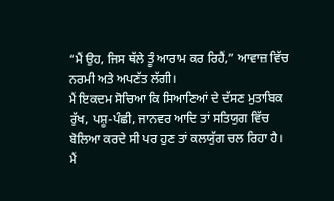“ਮੈਂ ਉਹ, ਜਿਸ ਥੱਲੇ ਤੂੰ ਆਰਾਮ ਕਰ ਰਿਹੈਂ,” ਆਵਾਜ਼ ਵਿੱਚ ਨਰਮੀ ਅਤੇ ਅਪਣੱਤ ਲੱਗੀ।
ਮੈਂ ਇਕਦਮ ਸੋਚਿਆ ਕਿ ਸਿਆਣਿਆਂ ਦੇ ਦੱਸਣ ਮੁਤਾਬਿਕ ਰੁੱਖ, ਪਸ਼ੂ-ਪੰਛੀ, ਜਾਨਵਰ ਆਦਿ ਤਾਂ ਸਤਿਯੁਗ ਵਿੱਚ ਬੋਲਿਆ ਕਰਦੇ ਸੀ ਪਰ ਹੁਣ ਤਾਂ ਕਲਯੁੱਗ ਚਲ ਰਿਹਾ ਹੈ।
ਮੈਂ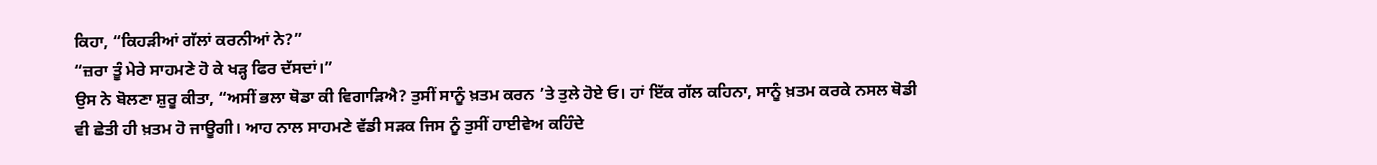ਕਿਹਾ, “ਕਿਹੜੀਆਂ ਗੱਲਾਂ ਕਰਨੀਆਂ ਨੇ?”
“ਜ਼ਰਾ ਤੂੰ ਮੇਰੇ ਸਾਹਮਣੇ ਹੋ ਕੇ ਖੜ੍ਹ ਫਿਰ ਦੱਸਦਾਂ।”
ਉਸ ਨੇ ਬੋਲਣਾ ਸ਼ੁਰੂ ਕੀਤਾ, “ਅਸੀਂ ਭਲਾ ਥੋਡਾ ਕੀ ਵਿਗਾੜਿਐ? ਤੁਸੀਂ ਸਾਨੂੰ ਖ਼ਤਮ ਕਰਨ ’ਤੇ ਤੁਲੇ ਹੋਏ ਓ। ਹਾਂ ਇੱਕ ਗੱਲ ਕਹਿਨਾ, ਸਾਨੂੰ ਖ਼ਤਮ ਕਰਕੇ ਨਸਲ ਥੋਡੀ ਵੀ ਛੇਤੀ ਹੀ ਖ਼ਤਮ ਹੋ ਜਾਊਗੀ। ਆਹ ਨਾਲ ਸਾਹਮਣੇ ਵੱਡੀ ਸੜਕ ਜਿਸ ਨੂੰ ਤੁਸੀਂ ਹਾਈਵੇਅ ਕਹਿੰਦੇ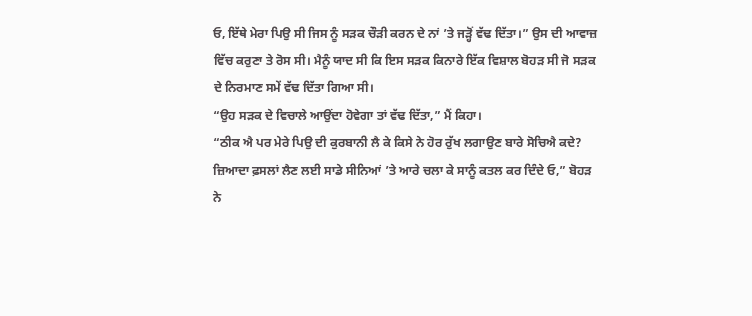ਓ, ਇੱਥੇ ਮੇਰਾ ਪਿਉ ਸੀ ਜਿਸ ਨੂੰ ਸੜਕ ਚੌੜੀ ਕਰਨ ਦੇ ਨਾਂ ’ਤੇ ਜੜ੍ਹੋਂ ਵੱਢ ਦਿੱਤਾ।” ਉਸ ਦੀ ਆਵਾਜ਼ ਵਿੱਚ ਕਰੁਣਾ ਤੇ ਰੋਸ ਸੀ। ਮੈਨੂੰ ਯਾਦ ਸੀ ਕਿ ਇਸ ਸੜਕ ਕਿਨਾਰੇ ਇੱਕ ਵਿਸ਼ਾਲ ਬੋਹੜ ਸੀ ਜੋ ਸੜਕ ਦੇ ਨਿਰਮਾਣ ਸਮੇਂ ਵੱਢ ਦਿੱਤਾ ਗਿਆ ਸੀ।
“ਉਹ ਸੜਕ ਦੇ ਵਿਚਾਲੇ ਆਉਂਦਾ ਹੋਵੇਗਾ ਤਾਂ ਵੱਢ ਦਿੱਤਾ,” ਮੈਂ ਕਿਹਾ।
“ਠੀਕ ਐ ਪਰ ਮੇਰੇ ਪਿਉ ਦੀ ਕੁਰਬਾਨੀ ਲੈ ਕੇ ਕਿਸੇ ਨੇ ਹੋਰ ਰੁੱਖ ਲਗਾਉਣ ਬਾਰੇ ਸੋਚਿਐ ਕਦੇ? ਜ਼ਿਆਦਾ ਫ਼ਸਲਾਂ ਲੈਣ ਲਈ ਸਾਡੇ ਸੀਨਿਆਂ ’ਤੇ ਆਰੇ ਚਲਾ ਕੇ ਸਾਨੂੰ ਕਤਲ ਕਰ ਦਿੰਦੇ ਓ,” ਬੋਹੜ ਨੇ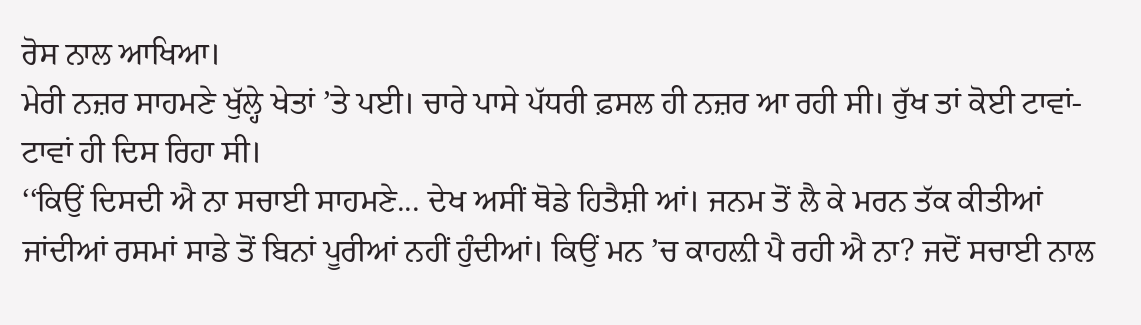ਰੋਸ ਨਾਲ ਆਖਿਆ।
ਮੇਰੀ ਨਜ਼ਰ ਸਾਹਮਣੇ ਖੁੱਲ੍ਹੇ ਖੇਤਾਂ ’ਤੇ ਪਈ। ਚਾਰੇ ਪਾਸੇ ਪੱਧਰੀ ਫ਼ਸਲ ਹੀ ਨਜ਼ਰ ਆ ਰਹੀ ਸੀ। ਰੁੱਖ ਤਾਂ ਕੋਈ ਟਾਵਾਂ-ਟਾਵਾਂ ਹੀ ਦਿਸ ਰਿਹਾ ਸੀ।
‘‘ਕਿਉਂ ਦਿਸਦੀ ਐ ਨਾ ਸਚਾਈ ਸਾਹਮਣੇ... ਦੇਖ ਅਸੀਂ ਥੋਡੇ ਹਿਤੈਸ਼ੀ ਆਂ। ਜਨਮ ਤੋਂ ਲੈ ਕੇ ਮਰਨ ਤੱਕ ਕੀਤੀਆਂ ਜਾਂਦੀਆਂ ਰਸਮਾਂ ਸਾਡੇ ਤੋਂ ਬਿਨਾਂ ਪੂਰੀਆਂ ਨਹੀਂ ਹੁੰਦੀਆਂ। ਕਿਉਂ ਮਨ ’ਚ ਕਾਹਲ਼ੀ ਪੈ ਰਹੀ ਐ ਨਾ? ਜਦੋਂ ਸਚਾਈ ਨਾਲ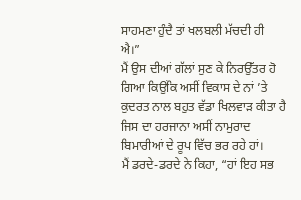ਸਾਹਮਣਾ ਹੁੰਦੈ ਤਾਂ ਖਲਬਲੀ ਮੱਚਦੀ ਹੀ ਐ।”
ਮੈਂ ਉਸ ਦੀਆਂ ਗੱਲਾਂ ਸੁਣ ਕੇ ਨਿਰਉੱਤਰ ਹੋ ਗਿਆ ਕਿਉਂਕਿ ਅਸੀਂ ਵਿਕਾਸ ਦੇ ਨਾਂ ’ਤੇ ਕੁਦਰਤ ਨਾਲ ਬਹੁਤ ਵੱਡਾ ਖਿਲਵਾੜ ਕੀਤਾ ਹੈ ਜਿਸ ਦਾ ਹਰਜਾਨਾ ਅਸੀਂ ਨਾਮੁਰਾਦ ਬਿਮਾਰੀਆਂ ਦੇ ਰੂਪ ਵਿੱਚ ਭਰ ਰਹੇ ਹਾਂ।
ਮੈਂ ਡਰਦੇ-ਡਰਦੇ ਨੇ ਕਿਹਾ, “ਹਾਂ ਇਹ ਸਭ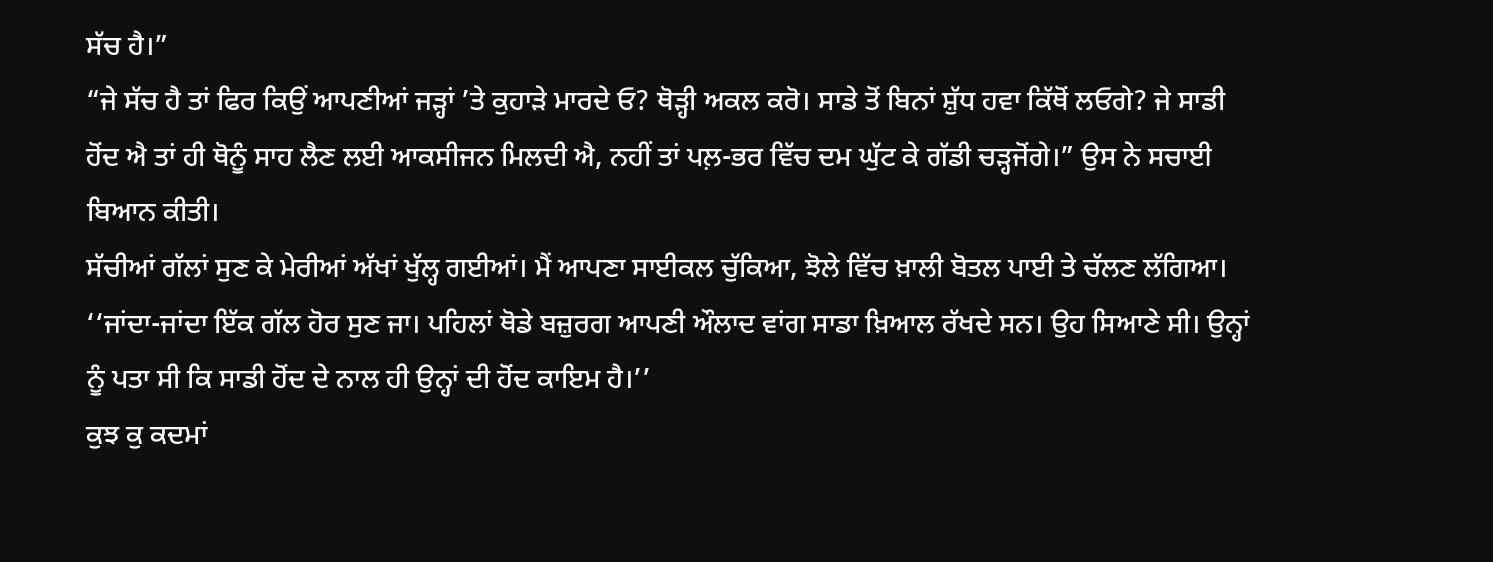ਸੱਚ ਹੈ।”
“ਜੇ ਸੱਚ ਹੈ ਤਾਂ ਫਿਰ ਕਿਉਂ ਆਪਣੀਆਂ ਜੜ੍ਹਾਂ ’ਤੇ ਕੁਹਾੜੇ ਮਾਰਦੇ ਓ? ਥੋੜ੍ਹੀ ਅਕਲ ਕਰੋ। ਸਾਡੇ ਤੋਂ ਬਿਨਾਂ ਸ਼ੁੱਧ ਹਵਾ ਕਿੱਥੋਂ ਲਓਗੇ? ਜੇ ਸਾਡੀ ਹੋਂਦ ਐ ਤਾਂ ਹੀ ਥੋਨੂੰ ਸਾਹ ਲੈਣ ਲਈ ਆਕਸੀਜਨ ਮਿਲਦੀ ਐ, ਨਹੀਂ ਤਾਂ ਪਲ਼-ਭਰ ਵਿੱਚ ਦਮ ਘੁੱਟ ਕੇ ਗੱਡੀ ਚੜ੍ਹਜੋਂਗੇ।” ਉਸ ਨੇ ਸਚਾਈ ਬਿਆਨ ਕੀਤੀ।
ਸੱਚੀਆਂ ਗੱਲਾਂ ਸੁਣ ਕੇ ਮੇਰੀਆਂ ਅੱਖਾਂ ਖੁੱਲ੍ਹ ਗਈਆਂ। ਮੈਂ ਆਪਣਾ ਸਾਈਕਲ ਚੁੱਕਿਆ, ਝੋਲੇ ਵਿੱਚ ਖ਼ਾਲੀ ਬੋਤਲ ਪਾਈ ਤੇ ਚੱਲਣ ਲੱਗਿਆ।
‘‘ਜਾਂਦਾ-ਜਾਂਦਾ ਇੱਕ ਗੱਲ ਹੋਰ ਸੁਣ ਜਾ। ਪਹਿਲਾਂ ਥੋਡੇ ਬਜ਼ੁਰਗ ਆਪਣੀ ਔਲਾਦ ਵਾਂਗ ਸਾਡਾ ਖ਼ਿਆਲ ਰੱਖਦੇ ਸਨ। ਉਹ ਸਿਆਣੇ ਸੀ। ਉਨ੍ਹਾਂ ਨੂੰ ਪਤਾ ਸੀ ਕਿ ਸਾਡੀ ਹੋਂਦ ਦੇ ਨਾਲ ਹੀ ਉਨ੍ਹਾਂ ਦੀ ਹੋਂਦ ਕਾਇਮ ਹੈ।’’
ਕੁਝ ਕੁ ਕਦਮਾਂ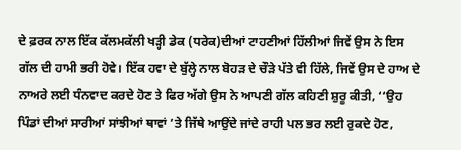ਦੇ ਫ਼ਰਕ ਨਾਲ ਇੱਕ ਕੱਲਮਕੱਲੀ ਖੜ੍ਹੀ ਡੇਕ (ਧਰੇਕ)ਦੀਆਂ ਟਾਹਣੀਆਂ ਹਿੱਲੀਆਂ ਜਿਵੇਂ ਉਸ ਨੇ ਇਸ ਗੱਲ ਦੀ ਹਾਮੀ ਭਰੀ ਹੋਵੇ। ਇੱਕ ਹਵਾ ਦੇ ਬੁੱਲ੍ਹੇ ਨਾਲ ਬੋਹੜ ਦੇ ਚੌੜੇ ਪੱਤੇ ਵੀ ਹਿੱਲੇ, ਜਿਵੇਂ ਉਸ ਦੇ ਹਾਅ ਦੇ ਨਾਅਰੇ ਲਈ ਧੰਨਵਾਦ ਕਰਦੇ ਹੋਣ ਤੇ ਫਿਰ ਅੱਗੇ ਉਸ ਨੇ ਆਪਣੀ ਗੱਲ ਕਹਿਣੀ ਸ਼ੁਰੂ ਕੀਤੀ, ‘‘ਉਹ ਪਿੰਡਾਂ ਦੀਆਂ ਸਾਰੀਆਂ ਸਾਂਝੀਆਂ ਥਾਵਾਂ ’ਤੇ ਜਿੱਥੇ ਆਉਂਦੇ ਜਾਂਦੇ ਰਾਹੀ ਪਲ ਭਰ ਲਈ ਰੁਕਦੇ ਹੋਣ,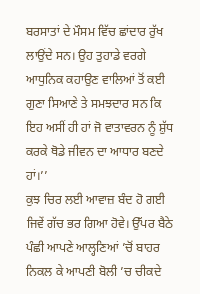ਬਰਸਾਤਾਂ ਦੇ ਮੌਸਮ ਵਿੱਚ ਛਾਂਦਾਰ ਰੁੱਖ ਲਾਉਂਦੇ ਸਨ। ਉਹ ਤੁਹਾਡੇ ਵਰਗੇ ਆਧੁਨਿਕ ਕਹਾਉਣ ਵਾਲਿਆਂ ਤੋਂ ਕਈ ਗੁਣਾ ਸਿਆਣੇ ਤੇ ਸਮਝਦਾਰ ਸਨ ਕਿ ਇਹ ਅਸੀਂ ਹੀ ਹਾਂ ਜੋ ਵਾਤਾਵਰਨ ਨੂੰ ਸ਼ੁੱਧ ਕਰਕੇ ਥੋਡੇ ਜੀਵਨ ਦਾ ਆਧਾਰ ਬਣਦੇ ਹਾਂ।’’
ਕੁਝ ਚਿਰ ਲਈ ਆਵਾਜ਼ ਬੰਦ ਹੋ ਗਈ ਜਿਵੇਂ ਗੱਚ ਭਰ ਗਿਆ ਹੋਵੇ। ਉੱਪਰ ਬੈਠੇ ਪੰਛੀ ਆਪਣੇ ਆਲ੍ਹਣਿਆਂ ’ਚੋਂ ਬਾਹਰ ਨਿਕਲ ਕੇ ਆਪਣੀ ਬੋਲੀ ’ਚ ਚੀਕਦੇ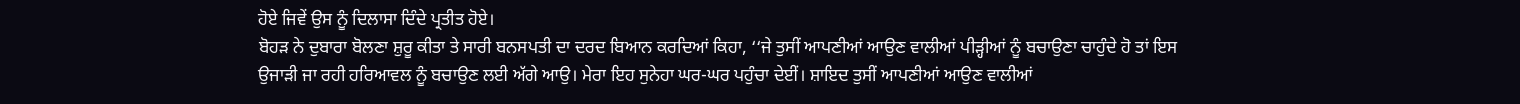ਹੋਏ ਜਿਵੇਂ ਉਸ ਨੂੰ ਦਿਲਾਸਾ ਦਿੰਦੇ ਪ੍ਰਤੀਤ ਹੋਏ।
ਬੋਹੜ ਨੇ ਦੁਬਾਰਾ ਬੋਲਣਾ ਸ਼ੁਰੂ ਕੀਤਾ ਤੇ ਸਾਰੀ ਬਨਸਪਤੀ ਦਾ ਦਰਦ ਬਿਆਨ ਕਰਦਿਆਂ ਕਿਹਾ, ‘‘ਜੇ ਤੁਸੀਂ ਆਪਣੀਆਂ ਆਉਣ ਵਾਲੀਆਂ ਪੀੜ੍ਹੀਆਂ ਨੂੰ ਬਚਾਉਣਾ ਚਾਹੁੰਦੇ ਹੋ ਤਾਂ ਇਸ ਉਜਾੜੀ ਜਾ ਰਹੀ ਹਰਿਆਵਲ ਨੂੰ ਬਚਾਉਣ ਲਈ ਅੱਗੇ ਆਉ। ਮੇਰਾ ਇਹ ਸੁਨੇਹਾ ਘਰ-ਘਰ ਪਹੁੰਚਾ ਦੇਈਂ। ਸ਼ਾਇਦ ਤੁਸੀਂ ਆਪਣੀਆਂ ਆਉਣ ਵਾਲੀਆਂ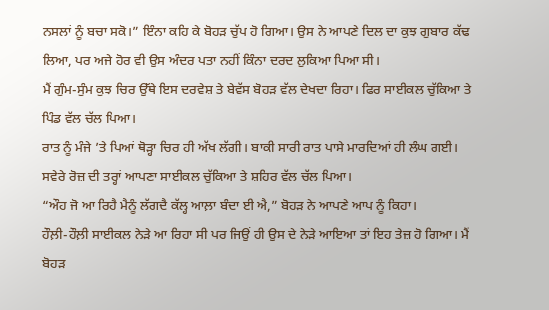ਨਸਲਾਂ ਨੂੰ ਬਚਾ ਸਕੋ।” ਇੰਨਾ ਕਹਿ ਕੇ ਬੋਹੜ ਚੁੱਪ ਹੋ ਗਿਆ। ਉਸ ਨੇ ਆਪਣੇ ਦਿਲ ਦਾ ਕੁਝ ਗੁਬਾਰ ਕੱਢ ਲਿਆ, ਪਰ ਅਜੇ ਹੋਰ ਵੀ ਉਸ ਅੰਦਰ ਪਤਾ ਨਹੀਂ ਕਿੰਨਾ ਦਰਦ ਲੁਕਿਆ ਪਿਆ ਸੀ।
ਮੈਂ ਗੁੰਮ-ਸੁੰਮ ਕੁਝ ਚਿਰ ਉੱਥੇ ਇਸ ਦਰਵੇਸ਼ ਤੇ ਬੇਵੱਸ ਬੋਹੜ ਵੱਲ ਦੇਖਦਾ ਰਿਹਾ। ਫਿਰ ਸਾਈਕਲ ਚੁੱਕਿਆ ਤੇ ਪਿੰਡ ਵੱਲ ਚੱਲ ਪਿਆ।
ਰਾਤ ਨੂੰ ਮੰਜੇ ’ਤੇ ਪਿਆਂ ਥੋੜ੍ਹਾ ਚਿਰ ਹੀ ਅੱਖ ਲੱਗੀ। ਬਾਕੀ ਸਾਰੀ ਰਾਤ ਪਾਸੇ ਮਾਰਦਿਆਂ ਹੀ ਲੰਘ ਗਈ। ਸਵੇਰੇ ਰੋਜ਼ ਦੀ ਤਰ੍ਹਾਂ ਆਪਣਾ ਸਾਈਕਲ ਚੁੱਕਿਆ ਤੇ ਸ਼ਹਿਰ ਵੱਲ ਚੱਲ ਪਿਆ।
“ਔਹ ਜੋ ਆ ਰਿਹੈ ਮੈਨੂੰ ਲੱਗਦੈ ਕੱਲ੍ਹ ਆਲ਼ਾ ਬੰਦਾ ਈ ਐ,” ਬੋਹੜ ਨੇ ਆਪਣੇ ਆਪ ਨੂੰ ਕਿਹਾ।
ਹੌਲ਼ੀ-ਹੌਲ਼ੀ ਸਾਈਕਲ ਨੇੜੇ ਆ ਰਿਹਾ ਸੀ ਪਰ ਜਿਉਂ ਹੀ ਉਸ ਦੇ ਨੇੜੇ ਆਇਆ ਤਾਂ ਇਹ ਤੇਜ਼ ਹੋ ਗਿਆ। ਮੈਂ ਬੋਹੜ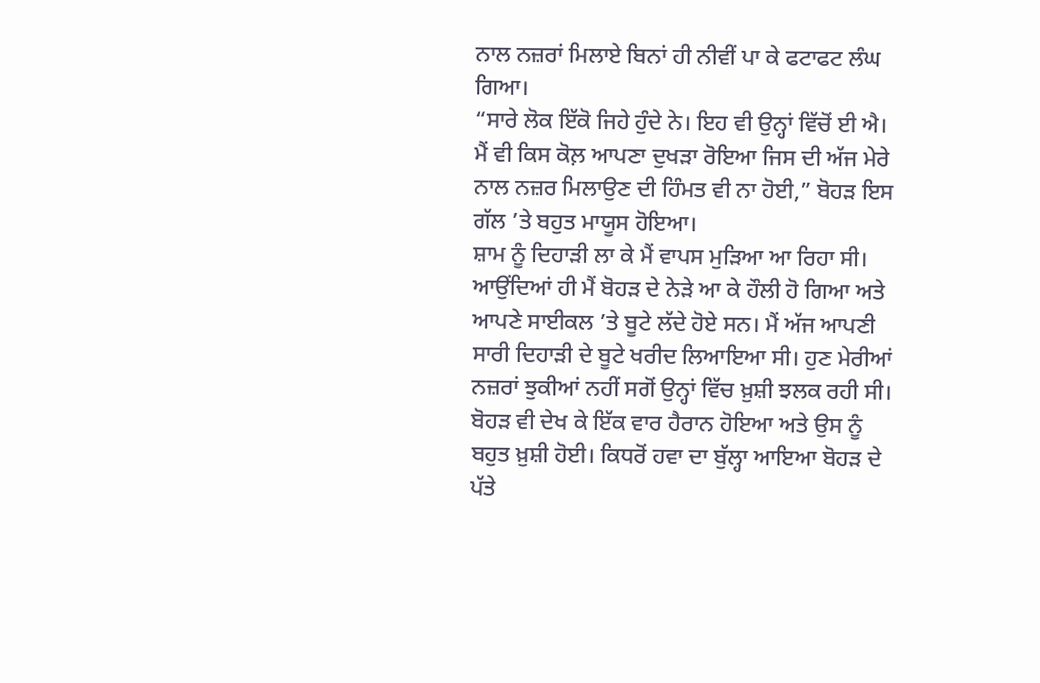ਨਾਲ ਨਜ਼ਰਾਂ ਮਿਲਾਏ ਬਿਨਾਂ ਹੀ ਨੀਵੀਂ ਪਾ ਕੇ ਫਟਾਫਟ ਲੰਘ ਗਿਆ।
“ਸਾਰੇ ਲੋਕ ਇੱਕੋ ਜਿਹੇ ਹੁੰਦੇ ਨੇ। ਇਹ ਵੀ ਉਨ੍ਹਾਂ ਵਿੱਚੋਂ ਈ ਐ। ਮੈਂ ਵੀ ਕਿਸ ਕੋਲ਼ ਆਪਣਾ ਦੁਖੜਾ ਰੋਇਆ ਜਿਸ ਦੀ ਅੱਜ ਮੇਰੇ ਨਾਲ ਨਜ਼ਰ ਮਿਲਾਉਣ ਦੀ ਹਿੰਮਤ ਵੀ ਨਾ ਹੋਈ,” ਬੋਹੜ ਇਸ ਗੱਲ ’ਤੇ ਬਹੁਤ ਮਾਯੂਸ ਹੋਇਆ।
ਸ਼ਾਮ ਨੂੰ ਦਿਹਾੜੀ ਲਾ ਕੇ ਮੈਂ ਵਾਪਸ ਮੁੜਿਆ ਆ ਰਿਹਾ ਸੀ। ਆਉਂਦਿਆਂ ਹੀ ਮੈਂ ਬੋਹੜ ਦੇ ਨੇੜੇ ਆ ਕੇ ਹੌਲੀ ਹੋ ਗਿਆ ਅਤੇ ਆਪਣੇ ਸਾਈਕਲ ’ਤੇ ਬੂਟੇ ਲੱਦੇ ਹੋਏ ਸਨ। ਮੈਂ ਅੱਜ ਆਪਣੀ ਸਾਰੀ ਦਿਹਾੜੀ ਦੇ ਬੂਟੇ ਖਰੀਦ ਲਿਆਇਆ ਸੀ। ਹੁਣ ਮੇਰੀਆਂ ਨਜ਼ਰਾਂ ਝੁਕੀਆਂ ਨਹੀਂ ਸਗੋਂ ਉਨ੍ਹਾਂ ਵਿੱਚ ਖ਼ੁਸ਼ੀ ਝਲਕ ਰਹੀ ਸੀ।
ਬੋਹੜ ਵੀ ਦੇਖ ਕੇ ਇੱਕ ਵਾਰ ਹੈਰਾਨ ਹੋਇਆ ਅਤੇ ਉਸ ਨੂੰ ਬਹੁਤ ਖ਼ੁਸ਼ੀ ਹੋਈ। ਕਿਧਰੋਂ ਹਵਾ ਦਾ ਬੁੱਲ੍ਹਾ ਆਇਆ ਬੋਹੜ ਦੇ ਪੱਤੇ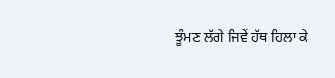ਝੂੰਮਣ ਲੱਗੇ ਜਿਵੇਂ ਹੱਥ ਹਿਲਾ ਕੇ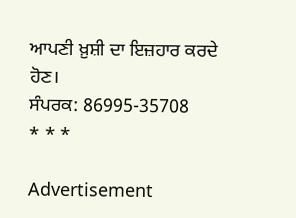ਆਪਣੀ ਖ਼ੁਸ਼ੀ ਦਾ ਇਜ਼ਹਾਰ ਕਰਦੇ ਹੋਣ।
ਸੰਪਰਕ: 86995-35708
* * *

Advertisement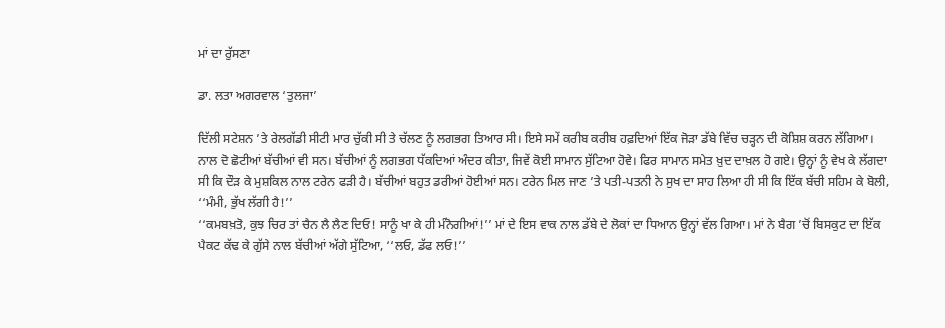ਮਾਂ ਦਾ ਰੁੱਸਣਾ

ਡਾ. ਲਤਾ ਅਗਰਵਾਲ ‘ਤੁਲਜਾ’

ਦਿੱਲੀ ਸਟੇਸ਼ਨ ’ਤੇ ਰੇਲਗੱਡੀ ਸੀਟੀ ਮਾਰ ਚੁੱਕੀ ਸੀ ਤੇ ਚੱਲਣ ਨੂੰ ਲਗਭਗ ਤਿਆਰ ਸੀ। ਇਸੇ ਸਮੇਂ ਕਰੀਬ ਕਰੀਬ ਹਫ਼ਦਿਆਂ ਇੱਕ ਜੋੜਾ ਡੱਬੇ ਵਿੱਚ ਚੜ੍ਹਨ ਦੀ ਕੋਸ਼ਿਸ਼ ਕਰਨ ਲੱਗਿਆ। ਨਾਲ ਦੋ ਛੋਟੀਆਂ ਬੱਚੀਆਂ ਵੀ ਸਨ। ਬੱਚੀਆਂ ਨੂੰ ਲਗਭਗ ਧੱਕਦਿਆਂ ਅੰਦਰ ਕੀਤਾ, ਜਿਵੇਂ ਕੋਈ ਸਾਮਾਨ ਸੁੱਟਿਆ ਹੋਵੇ। ਫਿਰ ਸਾਮਾਨ ਸਮੇਤ ਖ਼ੁਦ ਦਾਖ਼ਲ ਹੋ ਗਏ। ਉਨ੍ਹਾਂ ਨੂੰ ਵੇਖ ਕੇ ਲੱਗਦਾ ਸੀ ਕਿ ਦੌੜ ਕੇ ਮੁਸ਼ਕਿਲ ਨਾਲ ਟਰੇਨ ਫੜੀ ਹੈ। ਬੱਚੀਆਂ ਬਹੁਤ ਡਰੀਆਂ ਹੋਈਆਂ ਸਨ। ਟਰੇਨ ਮਿਲ ਜਾਣ ’ਤੇ ਪਤੀ-ਪਤਨੀ ਨੇ ਸੁਖ ਦਾ ਸਾਹ ਲਿਆ ਹੀ ਸੀ ਕਿ ਇੱਕ ਬੱਚੀ ਸਹਿਮ ਕੇ ਬੋਲੀ, ‘‘ਮੰਮੀ, ਭੁੱਖ ਲੱਗੀ ਹੈ!’’
‘‘ਕਮਬਖ਼ਤੋ, ਕੁਝ ਚਿਰ ਤਾਂ ਚੈਨ ਲੈ ਲੈਣ ਦਿਓ! ਸਾਨੂੰ ਖਾ ਕੇ ਹੀ ਮੰਨੋਗੀਆਂ!’’ ਮਾਂ ਦੇ ਇਸ ਵਾਕ ਨਾਲ ਡੱਬੇ ਦੇ ਲੋਕਾਂ ਦਾ ਧਿਆਨ ਉਨ੍ਹਾਂ ਵੱਲ ਗਿਆ। ਮਾਂ ਨੇ ਬੈਗ ’ਚੋਂ ਬਿਸਕੁਟ ਦਾ ਇੱਕ ਪੈਕਟ ਕੱਢ ਕੇ ਗੁੱਸੇ ਨਾਲ ਬੱਚੀਆਂ ਅੱਗੇ ਸੁੱਟਿਆ, ‘‘ਲਓ, ਡੱਫ ਲਓ!’’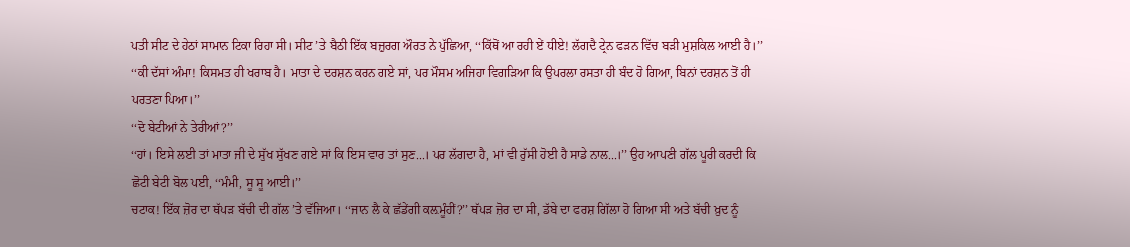ਪਤੀ ਸੀਟ ਦੇ ਹੇਠਾਂ ਸਾਮਾਨ ਟਿਕਾ ਰਿਹਾ ਸੀ। ਸੀਟ ’ਤੇ ਬੈਠੀ ਇੱਕ ਬਜ਼ੁਰਗ ਔਰਤ ਨੇ ਪੁੱਛਿਆ, ‘‘ਕਿੱਥੋਂ ਆ ਰਹੀ ਏਂ ਧੀਏ! ਲੱਗਦੈ ਟ੍ਰੇਨ ਫੜਨ ਵਿੱਚ ਬੜੀ ਮੁਸ਼ਕਿਲ ਆਈ ਹੈ।’’
‘‘ਕੀ ਦੱਸਾਂ ਅੰਮਾ! ਕਿਸਮਤ ਹੀ ਖਰਾਬ ਹੈ। ਮਾਤਾ ਦੇ ਦਰਸ਼ਨ ਕਰਨ ਗਏ ਸਾਂ, ਪਰ ਮੌਸਮ ਅਜਿਹਾ ਵਿਗੜਿਆ ਕਿ ਉਪਰਲਾ ਰਸਤਾ ਹੀ ਬੰਦ ਹੋ ਗਿਆ, ਬਿਨਾਂ ਦਰਸ਼ਨ ਤੋਂ ਹੀ ਪਰਤਣਾ ਪਿਆ।’’
‘‘ਦੋ ਬੇਟੀਆਂ ਨੇ ਤੇਰੀਆਂ?’’
‘‘ਹਾਂ। ਇਸੇ ਲਈ ਤਾਂ ਮਾਤਾ ਜੀ ਦੇ ਸੁੱਖ ਸੁੱਖਣ ਗਏ ਸਾਂ ਕਿ ਇਸ ਵਾਰ ਤਾਂ ਸੁਣ...। ਪਰ ਲੱਗਦਾ ਹੈ, ਮਾਂ ਵੀ ਰੁੱਸੀ ਹੋਈ ਹੈ ਸਾਡੇ ਨਾਲ...।’’ ਉਹ ਆਪਣੀ ਗੱਲ ਪੂਰੀ ਕਰਦੀ ਕਿ ਛੋਟੀ ਬੇਟੀ ਬੋਲ ਪਈ, ‘‘ਮੰਮੀ, ਸੂ ਸੂ ਆਈ।’’
ਚਟਾਕ! ਇੱਕ ਜ਼ੋਰ ਦਾ ਥੱਪੜ ਬੱਚੀ ਦੀ ਗੱਲ ’ਤੇ ਵੱਜਿਆ। ‘‘ਜਾਨ ਲੈ ਕੇ ਛੱਡੇਂਗੀ ਕਲ਼ਮੂੰਹੀਂ?’’ ਥੱਪੜ ਜ਼ੋਰ ਦਾ ਸੀ, ਡੱਬੇ ਦਾ ਫਰਸ਼ ਗਿੱਲਾ ਹੋ ਗਿਆ ਸੀ ਅਤੇ ਬੱਚੀ ਖ਼ੁਦ ਨੂੰ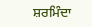ਸ਼ਰਮਿੰਦਾ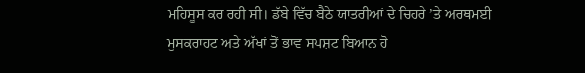ਮਹਿਸੂਸ ਕਰ ਰਹੀ ਸੀ। ਡੱਬੇ ਵਿੱਚ ਬੈਠੇ ਯਾਤਰੀਆਂ ਦੇ ਚਿਹਰੇ ’ਤੇ ਅਰਥਮਈ ਮੁਸਕਰਾਹਟ ਅਤੇ ਅੱਖਾਂ ਤੋਂ ਭਾਵ ਸਪਸ਼ਟ ਬਿਆਨ ਹੋ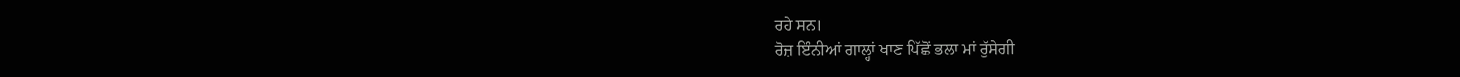ਰਹੇ ਸਨ।
ਰੋਜ਼ ਇੰਨੀਆਂ ਗਾਲ੍ਹਾਂ ਖਾਣ ਪਿੱਛੋਂ ਭਲਾ ਮਾਂ ਰੁੱਸੇਗੀ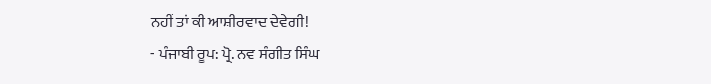ਨਹੀਂ ਤਾਂ ਕੀ ਆਸ਼ੀਰਵਾਦ ਦੇਵੇਗੀ!
- ਪੰਜਾਬੀ ਰੂਪ: ਪ੍ਰੋ. ਨਵ ਸੰਗੀਤ ਸਿੰਘ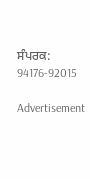ਸੰਪਰਕ: 94176-92015

Advertisement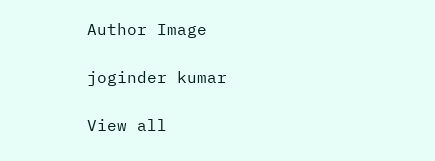Author Image

joginder kumar

View all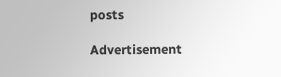posts

Advertisement